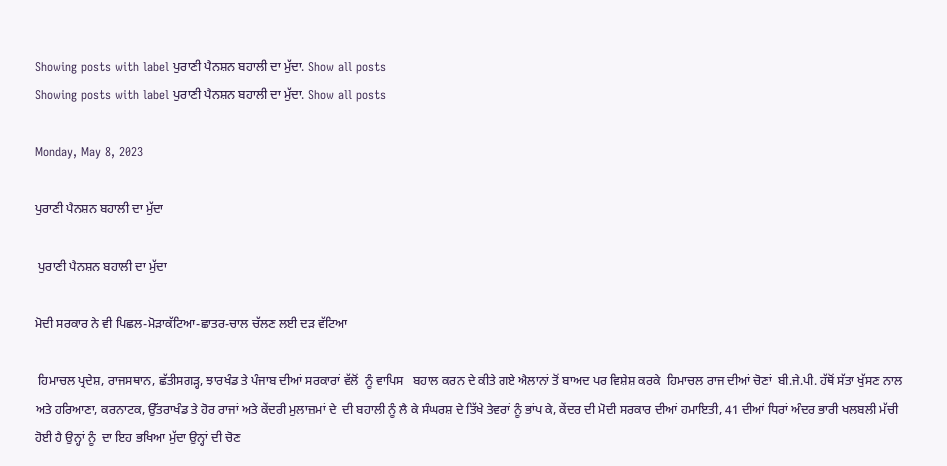Showing posts with label ਪੁਰਾਣੀ ਪੈਨਸ਼ਨ ਬਹਾਲੀ ਦਾ ਮੁੱਦਾ. Show all posts
Showing posts with label ਪੁਰਾਣੀ ਪੈਨਸ਼ਨ ਬਹਾਲੀ ਦਾ ਮੁੱਦਾ. Show all posts

Monday, May 8, 2023

ਪੁਰਾਣੀ ਪੈਨਸ਼ਨ ਬਹਾਲੀ ਦਾ ਮੁੱਦਾ

 ਪੁਰਾਣੀ ਪੈਨਸ਼ਨ ਬਹਾਲੀ ਦਾ ਮੁੱਦਾ

ਮੋਦੀ ਸਰਕਾਰ ਨੇ ਵੀ ਪਿਛਲ-ਮੋੜਾਕੱਟਿਆ-ਛਾਤਰ-ਚਾਲ ਚੱਲਣ ਲਈ ਦੜ ਵੱਟਿਆ

 ਹਿਮਾਚਲ ਪ੍ਰਦੇਸ਼, ਰਾਜਸਥਾਨ, ਛੱਤੀਸਗੜ੍ਹ, ਝਾਰਖੰਡ ਤੇ ਪੰਜਾਬ ਦੀਆਂ ਸਰਕਾਰਾਂ ਵੱਲੋਂ  ਨੂੰ ਵਾਪਿਸ   ਬਹਾਲ ਕਰਨ ਦੇ ਕੀਤੇ ਗਏ ਐਲਾਨਾਂ ਤੋਂ ਬਾਅਦ ਪਰ ਵਿਸ਼ੇਸ਼ ਕਰਕੇ  ਹਿਮਾਚਲ ਰਾਜ ਦੀਆਂ ਚੋਣਾਂ  ਬੀ.ਜੇ.ਪੀ. ਹੱਥੋਂ ਸੱਤਾ ਖੁੱਸਣ ਨਾਲ ਅਤੇ ਹਰਿਆਣਾ, ਕਰਨਾਟਕ, ਉੱਤਰਾਖੰਡ ਤੇ ਹੋਰ ਰਾਜਾਂ ਅਤੇ ਕੇਂਦਰੀ ਮੁਲਾਜ਼ਮਾਂ ਦੇ  ਦੀ ਬਹਾਲੀ ਨੂੰ ਲੈ ਕੇ ਸੰਘਰਸ਼ ਦੇ ਤਿੱਖੇ ਤੇਵਰਾਂ ਨੂੰ ਭਾਂਪ ਕੇ, ਕੇਂਦਰ ਦੀ ਮੋਦੀ ਸਰਕਾਰ ਦੀਆਂ ਹਮਾਇਤੀ, 41 ਦੀਆਂ ਧਿਰਾਂ ਅੰਦਰ ਭਾਰੀ ਖਲਬਲੀ ਮੱਚੀ ਹੋਈ ਹੈ ਉਨ੍ਹਾਂ ਨੂੰ  ਦਾ ਇਹ ਭਖਿਆ ਮੁੱਦਾ ਉਨ੍ਹਾਂ ਦੀ ਚੋਣ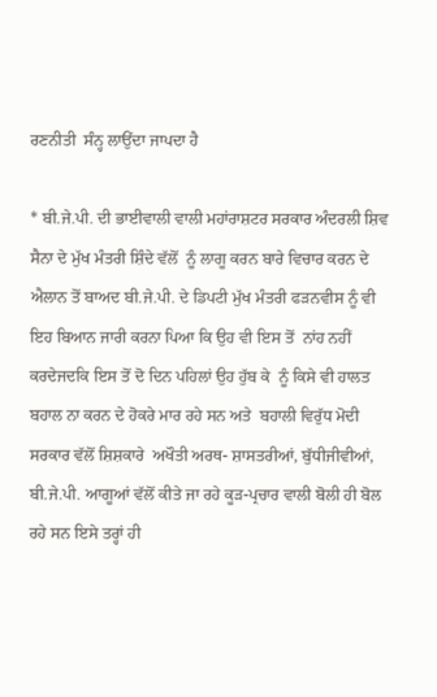ਰਣਨੀਤੀ  ਸੰਨ੍ਹ ਲਾਉਂਦਾ ਜਾਪਦਾ ਹੈ

* ਬੀ.ਜੇ.ਪੀ. ਦੀ ਭਾਈਵਾਲੀ ਵਾਲੀ ਮਹਾਂਰਾਸ਼ਟਰ ਸਰਕਾਰ ਅੰਦਰਲੀ ਸ਼ਿਵ ਸੈਨਾ ਦੇ ਮੁੱਖ ਮੰਤਰੀ ਸ਼ਿੰਦੇ ਵੱਲੋਂ  ਨੂੰ ਲਾਗੂ ਕਰਨ ਬਾਰੇ ਵਿਚਾਰ ਕਰਨ ਦੇ ਐਲਾਨ ਤੋਂ ਬਾਅਦ ਬੀ.ਜੇ.ਪੀ. ਦੇ ਡਿਪਟੀ ਮੁੱਖ ਮੰਤਰੀ ਫੜਨਵੀਸ ਨੂੰ ਵੀ ਇਹ ਬਿਆਨ ਜਾਰੀ ਕਰਨਾ ਪਿਆ ਕਿ ਉਹ ਵੀ ਇਸ ਤੋਂ  ਨਾਂਹ ਨਹੀਂ ਕਰਦੇਜਦਕਿ ਇਸ ਤੋਂ ਦੋ ਦਿਨ ਪਹਿਲਾਂ ਉਹ ਹੁੱਬ ਕੇ  ਨੂੰ ਕਿਸੇ ਵੀ ਹਾਲਤ  ਬਹਾਲ ਨਾ ਕਰਨ ਦੇ ਹੋਕਰੇ ਮਾਰ ਰਹੇ ਸਨ ਅਤੇ  ਬਹਾਲੀ ਵਿਰੁੱਧ ਮੋਦੀ ਸਰਕਾਰ ਵੱਲੋਂ ਸ਼ਿਸ਼ਕਾਰੇ  ਅਖੌਤੀ ਅਰਥ- ਸ਼ਾਸਤਰੀਆਂ, ਬੁੱਧੀਜੀਵੀਆਂ, ਬੀ.ਜੇ.ਪੀ. ਆਗੂਆਂ ਵੱਲੋਂ ਕੀਤੇ ਜਾ ਰਹੇ ਕੂੜ-ਪ੍ਰਚਾਰ ਵਾਲੀ ਬੋਲੀ ਹੀ ਬੋਲ ਰਹੇ ਸਨ ਇਸੇ ਤਰ੍ਹਾਂ ਹੀ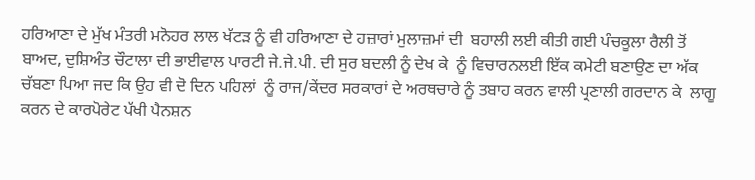ਹਰਿਆਣਾ ਦੇ ਮੁੱਖ ਮੰਤਰੀ ਮਨੋਹਰ ਲਾਲ ਖੱਟੜ ਨੂੰ ਵੀ ਹਰਿਆਣਾ ਦੇ ਹਜ਼ਾਰਾਂ ਮੁਲਾਜ਼ਮਾਂ ਦੀ  ਬਹਾਲੀ ਲਈ ਕੀਤੀ ਗਈ ਪੰਚਕੂਲਾ ਰੈਲੀ ਤੋਂ ਬਾਅਦ, ਦੁਸ਼ਿਅੰਤ ਚੌਟਾਲਾ ਦੀ ਭਾਈਵਾਲ ਪਾਰਟੀ ਜੇ.ਜੇ.ਪੀ. ਦੀ ਸੁਰ ਬਦਲੀ ਨੂੰ ਦੇਖ ਕੇ  ਨੂੰ ਵਿਚਾਰਨਲਈ ਇੱਕ ਕਮੇਟੀ ਬਣਾਉਣ ਦਾ ਅੱਕ ਚੱਬਣਾ ਪਿਆ ਜਦ ਕਿ ਉਹ ਵੀ ਦੋ ਦਿਨ ਪਹਿਲਾਂ  ਨੂੰ ਰਾਜ/ਕੇਂਦਰ ਸਰਕਾਰਾਂ ਦੇ ਅਰਥਚਾਰੇ ਨੂੰ ਤਬਾਹ ਕਰਨ ਵਾਲੀ ਪ੍ਰਣਾਲੀ ਗਰਦਾਨ ਕੇ  ਲਾਗੂ ਕਰਨ ਦੇ ਕਾਰਪੋਰੇਟ ਪੱਖੀ ਪੈਨਸ਼ਨ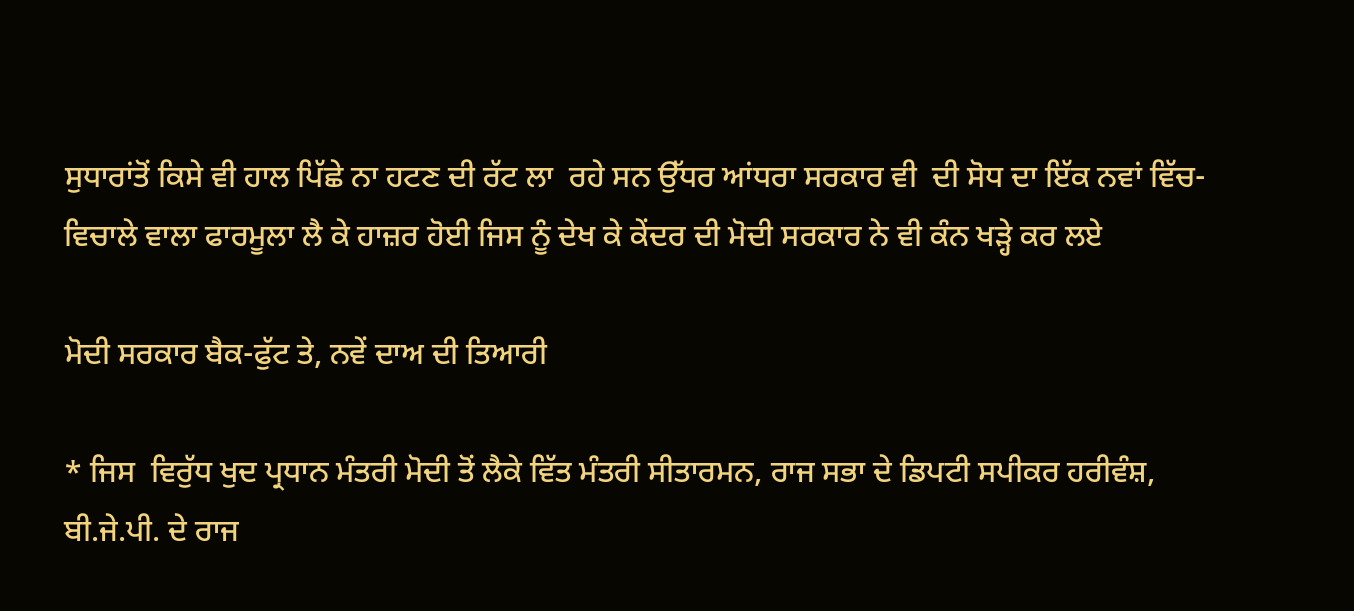ਸੁਧਾਰਾਂਤੋਂ ਕਿਸੇ ਵੀ ਹਾਲ ਪਿੱਛੇ ਨਾ ਹਟਣ ਦੀ ਰੱਟ ਲਾ  ਰਹੇ ਸਨ ਉੱਧਰ ਆਂਧਰਾ ਸਰਕਾਰ ਵੀ  ਦੀ ਸੋਧ ਦਾ ਇੱਕ ਨਵਾਂ ਵਿੱਚ-ਵਿਚਾਲੇ ਵਾਲਾ ਫਾਰਮੂਲਾ ਲੈ ਕੇ ਹਾਜ਼ਰ ਹੋਈ ਜਿਸ ਨੂੰ ਦੇਖ ਕੇ ਕੇਂਦਰ ਦੀ ਮੋਦੀ ਸਰਕਾਰ ਨੇ ਵੀ ਕੰਨ ਖੜ੍ਹੇ ਕਰ ਲਏ

ਮੋਦੀ ਸਰਕਾਰ ਬੈਕ-ਫੁੱਟ ਤੇ, ਨਵੇਂ ਦਾਅ ਦੀ ਤਿਆਰੀ

* ਜਿਸ  ਵਿਰੁੱਧ ਖੁਦ ਪ੍ਰਧਾਨ ਮੰਤਰੀ ਮੋਦੀ ਤੋਂ ਲੈਕੇ ਵਿੱਤ ਮੰਤਰੀ ਸੀਤਾਰਮਨ, ਰਾਜ ਸਭਾ ਦੇ ਡਿਪਟੀ ਸਪੀਕਰ ਹਰੀਵੰਸ਼, ਬੀ.ਜੇ.ਪੀ. ਦੇ ਰਾਜ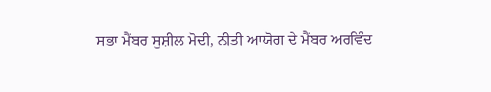ਸਭਾ ਮੈਂਬਰ ਸੁਸ਼ੀਲ ਮੋਦੀ, ਨੀਤੀ ਆਯੋਗ ਦੇ ਮੈਂਬਰ ਅਰਵਿੰਦ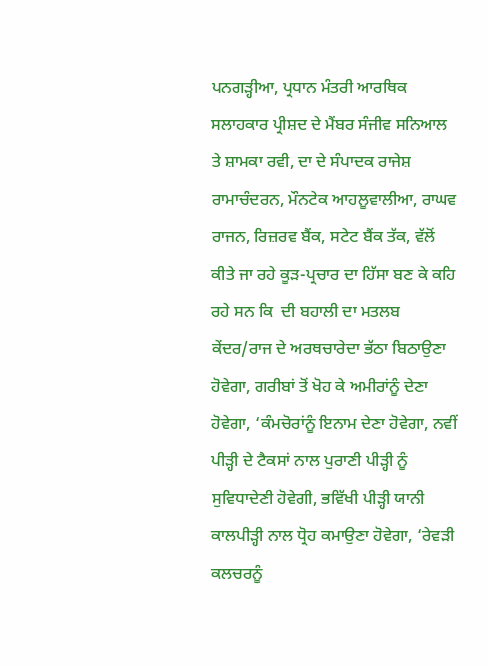ਪਨਗੜ੍ਹੀਆ, ਪ੍ਰਧਾਨ ਮੰਤਰੀ ਆਰਥਿਕ ਸਲਾਹਕਾਰ ਪ੍ਰੀਸ਼ਦ ਦੇ ਮੈਂਬਰ ਸੰਜੀਵ ਸਨਿਆਲ ਤੇ ਸ਼ਾਮਕਾ ਰਵੀ, ਦਾ ਦੇ ਸੰਪਾਦਕ ਰਾਜੇਸ਼ ਰਾਮਾਚੰਦਰਨ, ਮੌਨਟੇਕ ਆਹਲੂਵਾਲੀਆ, ਰਾਘਵ ਰਾਜਨ, ਰਿਜ਼ਰਵ ਬੈਂਕ, ਸਟੇਟ ਬੈਂਕ ਤੱਕ, ਵੱਲੋਂ ਕੀਤੇ ਜਾ ਰਹੇ ਕੂੜ-ਪ੍ਰਚਾਰ ਦਾ ਹਿੱਸਾ ਬਣ ਕੇ ਕਹਿ ਰਹੇ ਸਨ ਕਿ  ਦੀ ਬਹਾਲੀ ਦਾ ਮਤਲਬ ਕੇਂਦਰ/ਰਾਜ ਦੇ ਅਰਥਚਾਰੇਦਾ ਭੱਠਾ ਬਿਠਾਉਣਾ ਹੋਵੇਗਾ, ਗਰੀਬਾਂ ਤੋਂ ਖੋਹ ਕੇ ਅਮੀਰਾਂਨੂੰ ਦੇਣਾ ਹੋਵੇਗਾ, ‘ਕੰਮਚੋਰਾਂਨੂੰ ਇਨਾਮ ਦੇਣਾ ਹੋਵੇਗਾ, ਨਵੀਂ ਪੀੜ੍ਹੀ ਦੇ ਟੈਕਸਾਂ ਨਾਲ ਪੁਰਾਣੀ ਪੀੜ੍ਹੀ ਨੂੰ ਸੁਵਿਧਾਦੇਣੀ ਹੋਵੇਗੀ, ਭਵਿੱਖੀ ਪੀੜ੍ਹੀ ਯਾਨੀ ਕਾਲਪੀੜ੍ਹੀ ਨਾਲ ਧ੍ਰੋਹ ਕਮਾਉਣਾ ਹੋਵੇਗਾ, ‘ਰੇਵੜੀ ਕਲਚਰਨੂੰ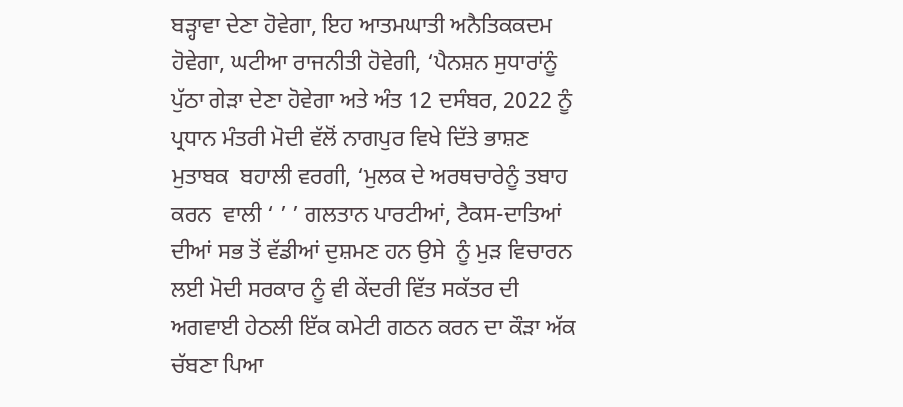ਬੜ੍ਹਾਵਾ ਦੇਣਾ ਹੋਵੇਗਾ, ਇਹ ਆਤਮਘਾਤੀ ਅਨੈਤਿਕਕਦਮ ਹੋਵੇਗਾ, ਘਟੀਆ ਰਾਜਨੀਤੀ ਹੋਵੇਗੀ, ‘ਪੈਨਸ਼ਨ ਸੁਧਾਰਾਂਨੂੰ ਪੁੱਠਾ ਗੇੜਾ ਦੇਣਾ ਹੋਵੇਗਾ ਅਤੇ ਅੰਤ 12 ਦਸੰਬਰ, 2022 ਨੂੰ ਪ੍ਰਧਾਨ ਮੰਤਰੀ ਮੋਦੀ ਵੱਲੋਂ ਨਾਗਪੁਰ ਵਿਖੇ ਦਿੱਤੇ ਭਾਸ਼ਣ ਮੁਤਾਬਕ  ਬਹਾਲੀ ਵਰਗੀ, ‘ਮੁਲਕ ਦੇ ਅਰਥਚਾਰੇਨੂੰ ਤਬਾਹ ਕਰਨ  ਵਾਲੀ ‘ ’ ’ ਗਲਤਾਨ ਪਾਰਟੀਆਂ, ਟੈਕਸ-ਦਾਤਿਆਂ ਦੀਆਂ ਸਭ ਤੋਂ ਵੱਡੀਆਂ ਦੁਸ਼ਮਣ ਹਨ ਉਸੇ  ਨੂੰ ਮੁੜ ਵਿਚਾਰਨ ਲਈ ਮੋਦੀ ਸਰਕਾਰ ਨੂੰ ਵੀ ਕੇਂਦਰੀ ਵਿੱਤ ਸਕੱਤਰ ਦੀ ਅਗਵਾਈ ਹੇਠਲੀ ਇੱਕ ਕਮੇਟੀ ਗਠਨ ਕਰਨ ਦਾ ਕੌੜਾ ਅੱਕ ਚੱਬਣਾ ਪਿਆ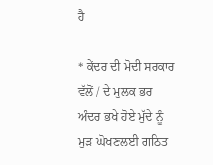ਹੈ

* ਕੇਂਦਰ ਦੀ ਮੋਦੀ ਸਰਕਾਰ ਵੱਲੋਂ / ਦੇ ਮੁਲਕ ਭਰ ਅੰਦਰ ਭਖੇ ਹੋਏ ਮੁੱਦੇ ਨੂੰ ਮੁੜ ਘੋਖਣਲਈ ਗਠਿਤ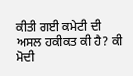ਕੀਤੀ ਗਈ ਕਮੇਟੀ ਦੀ ਅਸਲ ਹਕੀਕਤ ਕੀ ਹੈ? ਕੀ ਮੋਦੀ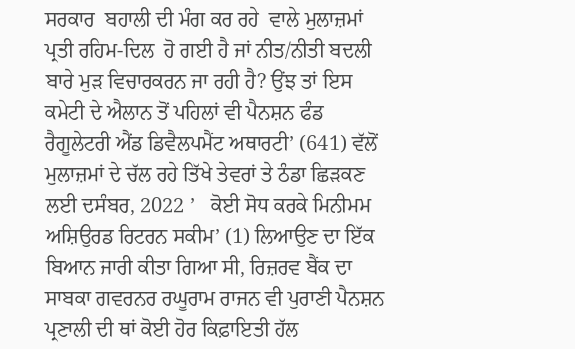ਸਰਕਾਰ  ਬਹਾਲੀ ਦੀ ਮੰਗ ਕਰ ਰਹੇ  ਵਾਲੇ ਮੁਲਾਜ਼ਮਾਂ ਪ੍ਰਤੀ ਰਹਿਮ-ਦਿਲ  ਹੋ ਗਈ ਹੈ ਜਾਂ ਨੀਤ/ਨੀਤੀ ਬਦਲੀ ਬਾਰੇ ਮੁੜ ਵਿਚਾਰਕਰਨ ਜਾ ਰਹੀ ਹੈ? ਉਂਝ ਤਾਂ ਇਸ ਕਮੇਟੀ ਦੇ ਐਲਾਨ ਤੋਂ ਪਹਿਲਾਂ ਵੀ ਪੈਨਸ਼ਨ ਫੰਡ ਰੈਗੂਲੇਟਰੀ ਐਂਡ ਡਿਵੈਲਪਮੈਂਟ ਅਥਾਰਟੀ’ (641) ਵੱਲੋਂ ਮੁਲਾਜ਼ਮਾਂ ਦੇ ਚੱਲ ਰਹੇ ਤਿੱਖੇ ਤੇਵਰਾਂ ਤੇ ਠੰਡਾ ਛਿੜਕਣ ਲਈ ਦਸੰਬਰ, 2022 ’   ਕੋਈ ਸੋਧ ਕਰਕੇ ਮਿਨੀਮਮ ਅਸ਼ਿਉਰਡ ਰਿਟਰਨ ਸਕੀਮ’ (1) ਲਿਆਉਣ ਦਾ ਇੱਕ ਬਿਆਨ ਜਾਰੀ ਕੀਤਾ ਗਿਆ ਸੀ, ਰਿਜ਼ਰਵ ਬੈਂਕ ਦਾ ਸਾਬਕਾ ਗਵਰਨਰ ਰਘੂਰਾਮ ਰਾਜਨ ਵੀ ਪੁਰਾਣੀ ਪੈਨਸ਼ਨ ਪ੍ਰਣਾਲੀ ਦੀ ਥਾਂ ਕੋਈ ਹੋਰ ਕਿਫ਼ਾਇਤੀ ਹੱਲ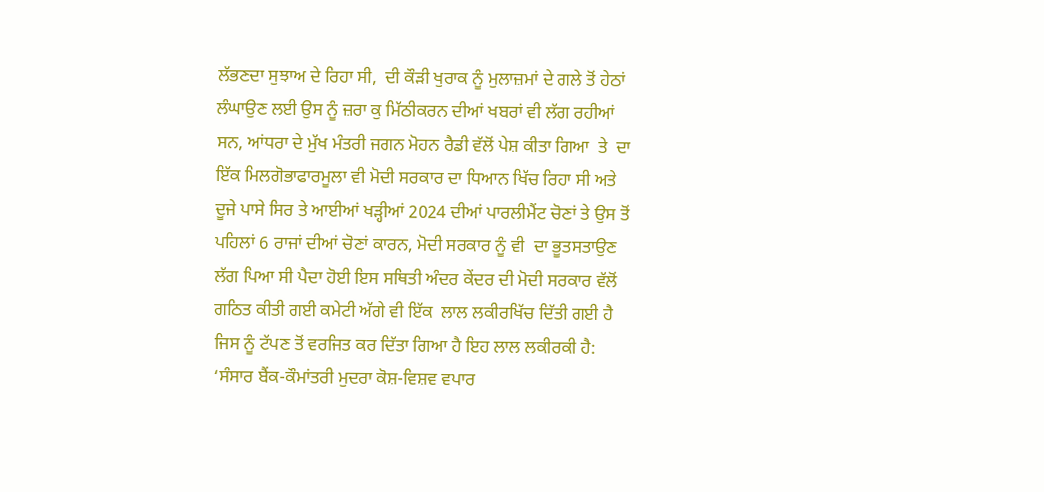ਲੱਭਣਦਾ ਸੁਝਾਅ ਦੇ ਰਿਹਾ ਸੀ,  ਦੀ ਕੌੜੀ ਖੁਰਾਕ ਨੂੰ ਮੁਲਾਜ਼ਮਾਂ ਦੇ ਗਲੇ ਤੋਂ ਹੇਠਾਂ ਲੰਘਾਉਣ ਲਈ ਉਸ ਨੂੰ ਜ਼ਰਾ ਕੁ ਮਿੱਠੀਕਰਨ ਦੀਆਂ ਖਬਰਾਂ ਵੀ ਲੱਗ ਰਹੀਆਂ ਸਨ, ਆਂਧਰਾ ਦੇ ਮੁੱਖ ਮੰਤਰੀ ਜਗਨ ਮੋਹਨ ਰੈਡੀ ਵੱਲੋਂ ਪੇਸ਼ ਕੀਤਾ ਗਿਆ  ਤੇ  ਦਾ ਇੱਕ ਮਿਲਗੋਭਾਫਾਰਮੂਲਾ ਵੀ ਮੋਦੀ ਸਰਕਾਰ ਦਾ ਧਿਆਨ ਖਿੱਚ ਰਿਹਾ ਸੀ ਅਤੇ ਦੂਜੇ ਪਾਸੇ ਸਿਰ ਤੇ ਆਈਆਂ ਖੜ੍ਹੀਆਂ 2024 ਦੀਆਂ ਪਾਰਲੀਮੈਂਟ ਚੋਣਾਂ ਤੇ ਉਸ ਤੋਂ ਪਹਿਲਾਂ 6 ਰਾਜਾਂ ਦੀਆਂ ਚੋਣਾਂ ਕਾਰਨ, ਮੋਦੀ ਸਰਕਾਰ ਨੂੰ ਵੀ  ਦਾ ਭੂਤਸਤਾਉਣ ਲੱਗ ਪਿਆ ਸੀ ਪੈਦਾ ਹੋਈ ਇਸ ਸਥਿਤੀ ਅੰਦਰ ਕੇਂਦਰ ਦੀ ਮੋਦੀ ਸਰਕਾਰ ਵੱਲੋਂ ਗਠਿਤ ਕੀਤੀ ਗਈ ਕਮੇਟੀ ਅੱਗੇ ਵੀ ਇੱਕ  ਲਾਲ ਲਕੀਰਖਿੱਚ ਦਿੱਤੀ ਗਈ ਹੈ ਜਿਸ ਨੂੰ ਟੱਪਣ ਤੋਂ ਵਰਜਿਤ ਕਰ ਦਿੱਤਾ ਗਿਆ ਹੈ ਇਹ ਲਾਲ ਲਕੀਰਕੀ ਹੈ: ‘ਸੰਸਾਰ ਬੈਂਕ-ਕੌਮਾਂਤਰੀ ਮੁਦਰਾ ਕੋਸ਼-ਵਿਸ਼ਵ ਵਪਾਰ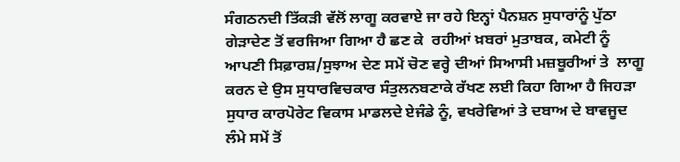ਸੰਗਠਨਦੀ ਤਿੱਕੜੀ ਵੱਲੋਂ ਲਾਗੂ ਕਰਵਾਏ ਜਾ ਰਹੇ ਇਨ੍ਹਾਂ ਪੈਨਸ਼ਨ ਸੁਧਾਰਾਂਨੂੰ ਪੁੱਠਾ ਗੇੜਾਦੇਣ ਤੋਂ ਵਰਜਿਆ ਗਿਆ ਹੈ ਛਣ ਕੇ  ਰਹੀਆਂ ਖ਼ਬਰਾਂ ਮੁਤਾਬਕ, ਕਮੇਟੀ ਨੂੰ ਆਪਣੀ ਸਿਫ਼ਾਰਸ਼/ਸੁਝਾਅ ਦੇਣ ਸਮੇਂ ਚੋਣ ਵਰ੍ਹੇ ਦੀਆਂ ਸਿਆਸੀ ਮਜ਼ਬੂਰੀਆਂ ਤੇ  ਲਾਗੂ ਕਰਨ ਦੇ ਉਸ ਸੁਧਾਰਵਿਚਕਾਰ ਸੰਤੁਲਨਬਣਾਕੇ ਰੱਖਣ ਲਈ ਕਿਹਾ ਗਿਆ ਹੈ ਜਿਹੜਾ ਸੁਧਾਰ ਕਾਰਪੋਰੇਟ ਵਿਕਾਸ ਮਾਡਲਦੇ ਏਜੰਡੇ ਨੂੰ, ਵਖਰੇਵਿਆਂ ਤੇ ਦਬਾਅ ਦੇ ਬਾਵਜੂਦ ਲੰਮੇ ਸਮੇਂ ਤੋਂ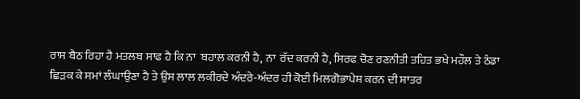ਰਾਸ ਬੈਠ ਰਿਹਾ ਹੈ ਮਤਲਬ ਸਾਫ ਹੈ ਕਿ ਨਾ  ਬਹਾਲ ਕਰਨੀ ਹੈ, ਨਾ  ਰੱਦ ਕਰਨੀ ਹੈ, ਸਿਰਫ ਚੋਣ ਰਣਨੀਤੀ ਤਹਿਤ ਭਖੇ ਮਹੌਲ ਤੇ ਠੰਡਾ ਛਿੜਕ ਕੇ ਸਮਾਂ ਲੰਘਾਉਣਾ ਹੈ ਤੇ ਉਸ ਲਾਲ ਲਕੀਰਦੇ ਅੰਦਰੇ-ਅੰਦਰ ਹੀ ਕੋਈ ਮਿਲਗੋਭਾਪੇਸ਼ ਕਰਨ ਦੀ ਸ਼ਾਤਰ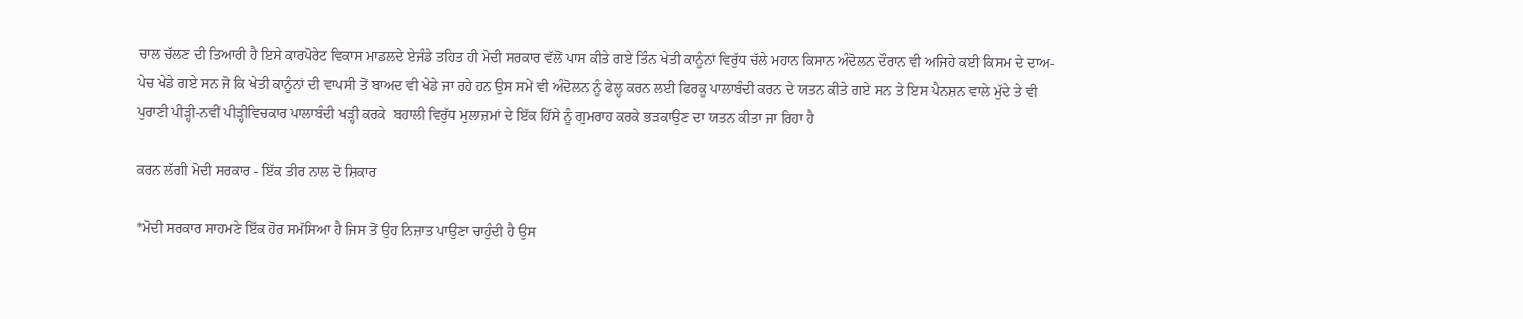ਚਾਲ ਚੱਲਣ ਦੀ ਤਿਆਰੀ ਹੈ ਇਸੇ ਕਾਰਪੋਰੇਟ ਵਿਕਾਸ ਮਾਡਲਦੇ ਏਜੰਡੇ ਤਹਿਤ ਹੀ ਮੋਦੀ ਸਰਕਾਰ ਵੱਲੋਂ ਪਾਸ ਕੀਤੇ ਗਏ ਤਿੰਨ ਖੇਤੀ ਕਾਨੂੰਨਾਂ ਵਿਰੁੱਧ ਚੱਲੇ ਮਹਾਨ ਕਿਸਾਨ ਅੰਦੋਲਨ ਦੌਰਾਨ ਵੀ ਅਜਿਹੇ ਕਈ ਕਿਸਮ ਦੇ ਦਾਅ-ਪੇਚ ਖੇਡੇ ਗਏ ਸਨ ਜੋ ਕਿ ਖੇਤੀ ਕਾਨੂੰਨਾਂ ਦੀ ਵਾਪਸੀ ਤੋਂ ਬਾਅਦ ਵੀ ਖੇਡੇ ਜਾ ਰਹੇ ਹਨ ਉਸ ਸਮੇਂ ਵੀ ਅੰਦੋਲਨ ਨੂੰ ਫੇਲ੍ਹ ਕਰਨ ਲਈ ਫਿਰਕੂ ਪਾਲਾਬੰਦੀ ਕਰਨ ਦੇ ਯਤਨ ਕੀਤੇ ਗਏ ਸਨ ਤੇ ਇਸ ਪੈਨਸ਼ਨ ਵਾਲੇ ਮੁੱਦੇ ਤੇ ਵੀ ਪੁਰਾਣੀ ਪੀੜ੍ਹੀ-ਨਵੀਂ ਪੀੜ੍ਹੀਵਿਚਕਾਰ ਪਾਲਾਬੰਦੀ ਖੜ੍ਹੀ ਕਰਕੇ  ਬਹਾਲੀ ਵਿਰੁੱਧ ਮੁਲਾਜ਼ਮਾਂ ਦੇ ਇੱਕ ਹਿੱਸੇ ਨੂੰ ਗੁਮਰਾਹ ਕਰਕੇ ਭੜਕਾਉਣ ਦਾ ਯਤਨ ਕੀਤਾ ਜਾ ਰਿਹਾ ਹੈ

ਕਰਨ ਲੱਗੀ ਮੋਦੀ ਸਰਕਾਰ - ਇੱਕ ਤੀਰ ਨਾਲ ਦੋ ਸ਼ਿਕਾਰ

*ਮੋਦੀ ਸਰਕਾਰ ਸਾਹਮਣੇ ਇੱਕ ਹੋਰ ਸਮੱਸਿਆ ਹੈ ਜਿਸ ਤੋਂ ਉਹ ਨਿਜ਼ਾਤ ਪਾਉਣਾ ਚਾਹੁੰਦੀ ਹੈ ਉਸ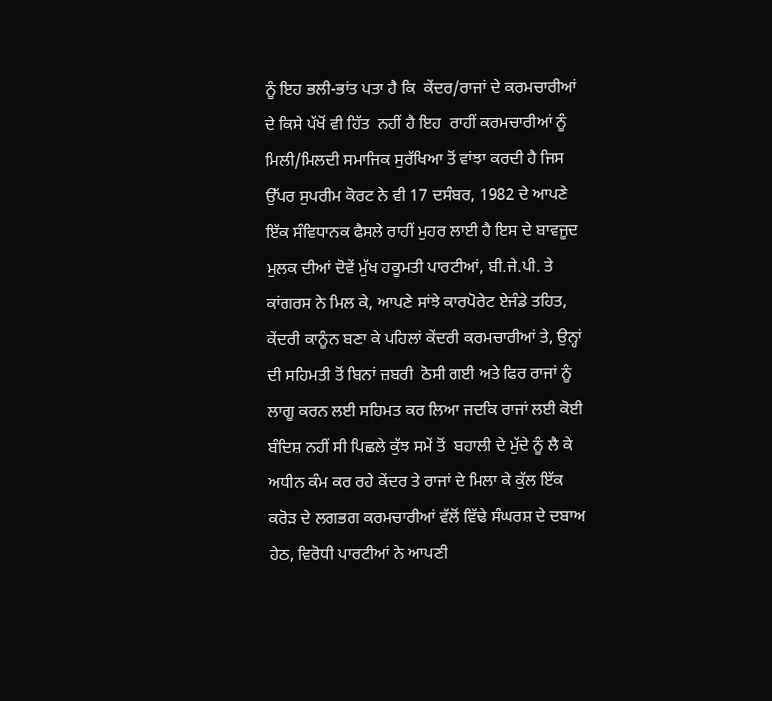ਨੂੰ ਇਹ ਭਲੀ-ਭਾਂਤ ਪਤਾ ਹੈ ਕਿ  ਕੇਂਦਰ/ਰਾਜਾਂ ਦੇ ਕਰਮਚਾਰੀਆਂ ਦੇ ਕਿਸੇ ਪੱਖੋਂ ਵੀ ਹਿੱਤ  ਨਹੀਂ ਹੈ ਇਹ  ਰਾਹੀਂ ਕਰਮਚਾਰੀਆਂ ਨੂੰ ਮਿਲੀ/ਮਿਲਦੀ ਸਮਾਜਿਕ ਸੁਰੱਖਿਆ ਤੋਂ ਵਾਂਝਾ ਕਰਦੀ ਹੈ ਜਿਸ ਉੱਪਰ ਸੁਪਰੀਮ ਕੋਰਟ ਨੇ ਵੀ 17 ਦਸੰਬਰ, 1982 ਦੇ ਆਪਣੇ ਇੱਕ ਸੰਵਿਧਾਨਕ ਫੈਸਲੇ ਰਾਹੀਂ ਮੁਹਰ ਲਾਈ ਹੈ ਇਸ ਦੇ ਬਾਵਜੂਦ ਮੁਲਕ ਦੀਆਂ ਦੋਵੇਂ ਮੁੱਖ ਹਕੂਮਤੀ ਪਾਰਟੀਆਂ, ਬੀ.ਜੇ.ਪੀ. ਤੇ ਕਾਂਗਰਸ ਨੇ ਮਿਲ ਕੇ, ਆਪਣੇ ਸਾਂਝੇ ਕਾਰਪੋਰੇਟ ਏਜੰਡੇ ਤਹਿਤ, ਕੇਂਦਰੀ ਕਾਨੂੰਨ ਬਣਾ ਕੇ ਪਹਿਲਾਂ ਕੇਂਦਰੀ ਕਰਮਚਾਰੀਆਂ ਤੇ, ਉਨ੍ਹਾਂ ਦੀ ਸਹਿਮਤੀ ਤੋਂ ਬਿਨਾਂ ਜ਼ਬਰੀ  ਠੋਸੀ ਗਈ ਅਤੇ ਫਿਰ ਰਾਜਾਂ ਨੂੰ ਲਾਗੂ ਕਰਨ ਲਈ ਸਹਿਮਤ ਕਰ ਲਿਆ ਜਦਕਿ ਰਾਜਾਂ ਲਈ ਕੋਈ ਬੰਦਿਸ਼ ਨਹੀਂ ਸੀ ਪਿਛਲੇ ਕੁੱਝ ਸਮੇਂ ਤੋਂ  ਬਹਾਲੀ ਦੇ ਮੁੱਦੇ ਨੂੰ ਲੈ ਕੇ  ਅਧੀਨ ਕੰਮ ਕਰ ਰਹੇ ਕੇਂਦਰ ਤੇ ਰਾਜਾਂ ਦੇ ਮਿਲਾ ਕੇ ਕੁੱਲ ਇੱਕ ਕਰੋੜ ਦੇ ਲਗਭਗ ਕਰਮਚਾਰੀਆਂ ਵੱਲੋਂ ਵਿੱਢੇ ਸੰਘਰਸ਼ ਦੇ ਦਬਾਅ ਹੇਠ, ਵਿਰੋਧੀ ਪਾਰਟੀਆਂ ਨੇ ਆਪਣੀ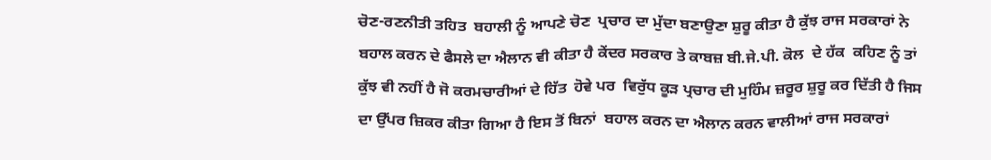ਚੋਣ-ਰਣਨੀਤੀ ਤਹਿਤ  ਬਹਾਲੀ ਨੂੰ ਆਪਣੇ ਚੋਣ  ਪ੍ਰਚਾਰ ਦਾ ਮੁੱਦਾ ਬਣਾਉਣਾ ਸ਼ੁਰੂ ਕੀਤਾ ਹੈ ਕੁੱਝ ਰਾਜ ਸਰਕਾਰਾਂ ਨੇ  ਬਹਾਲ ਕਰਨ ਦੇ ਫੈਸਲੇ ਦਾ ਐਲਾਨ ਵੀ ਕੀਤਾ ਹੈ ਕੇਂਦਰ ਸਰਕਾਰ ਤੇ ਕਾਬਜ਼ ਬੀ.ਜੇ.ਪੀ. ਕੋਲ  ਦੇ ਹੱਕ  ਕਹਿਣ ਨੂੰ ਤਾਂ ਕੁੱਝ ਵੀ ਨਹੀਂ ਹੈ ਜੋ ਕਰਮਚਾਰੀਆਂ ਦੇ ਹਿੱਤ  ਹੋਵੇ ਪਰ  ਵਿਰੁੱਧ ਕੂੜ ਪ੍ਰਚਾਰ ਦੀ ਮੁਹਿੰਮ ਜ਼ਰੂਰ ਸ਼ੁਰੂ ਕਰ ਦਿੱਤੀ ਹੈ ਜਿਸ ਦਾ ਉੱਪਰ ਜ਼ਿਕਰ ਕੀਤਾ ਗਿਆ ਹੈ ਇਸ ਤੋਂ ਬਿਨਾਂ  ਬਹਾਲ ਕਰਨ ਦਾ ਐਲਾਨ ਕਰਨ ਵਾਲੀਆਂ ਰਾਜ ਸਰਕਾਰਾਂ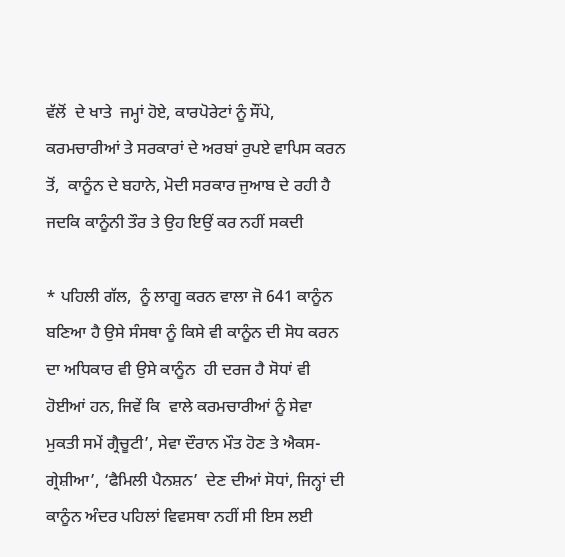ਵੱਲੋਂ  ਦੇ ਖਾਤੇ  ਜਮ੍ਹਾਂ ਹੋਏ, ਕਾਰਪੋਰੇਟਾਂ ਨੂੰ ਸੌਂਪੇ, ਕਰਮਚਾਰੀਆਂ ਤੇ ਸਰਕਾਰਾਂ ਦੇ ਅਰਬਾਂ ਰੁਪਏ ਵਾਪਿਸ ਕਰਨ ਤੋਂ,  ਕਾਨੂੰਨ ਦੇ ਬਹਾਨੇ, ਮੋਦੀ ਸਰਕਾਰ ਜੁਆਬ ਦੇ ਰਹੀ ਹੈ ਜਦਕਿ ਕਾਨੂੰਨੀ ਤੌਰ ਤੇ ਉਹ ਇਉਂ ਕਰ ਨਹੀਂ ਸਕਦੀ

* ਪਹਿਲੀ ਗੱਲ,  ਨੂੰ ਲਾਗੂ ਕਰਨ ਵਾਲਾ ਜੋ 641 ਕਾਨੂੰਨ ਬਣਿਆ ਹੈ ਉਸੇ ਸੰਸਥਾ ਨੂੰ ਕਿਸੇ ਵੀ ਕਾਨੂੰਨ ਦੀ ਸੋਧ ਕਰਨ ਦਾ ਅਧਿਕਾਰ ਵੀ ਉਸੇ ਕਾਨੂੰਨ  ਹੀ ਦਰਜ ਹੈ ਸੋਧਾਂ ਵੀ ਹੋਈਆਂ ਹਨ, ਜਿਵੇਂ ਕਿ  ਵਾਲੇ ਕਰਮਚਾਰੀਆਂ ਨੂੰ ਸੇਵਾ ਮੁਕਤੀ ਸਮੇਂ ਗ੍ਰੈਚੂਟੀ’, ਸੇਵਾ ਦੌਰਾਨ ਮੌਤ ਹੋਣ ਤੇ ਐਕਸ-ਗ੍ਰੇਸ਼ੀਆ’, ‘ਫੈਮਿਲੀ ਪੈਨਸ਼ਨ’  ਦੇਣ ਦੀਆਂ ਸੋਧਾਂ, ਜਿਨ੍ਹਾਂ ਦੀ ਕਾਨੂੰਨ ਅੰਦਰ ਪਹਿਲਾਂ ਵਿਵਸਥਾ ਨਹੀਂ ਸੀ ਇਸ ਲਈ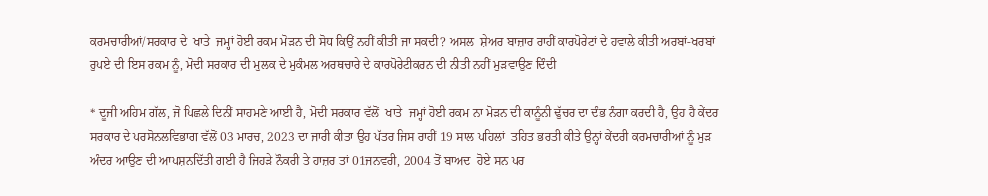ਕਰਮਚਾਰੀਆਂ/ਸਰਕਾਰ ਦੇ  ਖਾਤੇ  ਜਮ੍ਹਾਂ ਹੋਈ ਰਕਮ ਮੋੜਨ ਦੀ ਸੋਧ ਕਿਉਂ ਨਹੀਂ ਕੀਤੀ ਜਾ ਸਕਦੀ? ਅਸਲ  ਸ਼ੇਅਰ ਬਾਜ਼ਾਰ ਰਾਹੀਂ ਕਾਰਪੋਰੇਟਾਂ ਦੇ ਹਵਾਲੇ ਕੀਤੀ ਅਰਬਾਂ-ਖਰਬਾਂ ਰੁਪਏ ਦੀ ਇਸ ਰਕਮ ਨੂੰ, ਮੋਦੀ ਸਰਕਾਰ ਦੀ ਮੁਲਕ ਦੇ ਮੁਕੰਮਲ ਅਰਥਚਾਰੇ ਦੇ ਕਾਰਪੋਰੇਟੀਕਰਨ ਦੀ ਨੀਤੀ ਨਹੀਂ ਮੁੜਵਾਉਣ ਦਿੰਦੀ

* ਦੂਜੀ ਅਹਿਮ ਗੱਲ, ਜੋ ਪਿਛਲੇ ਦਿਨੀਂ ਸਾਹਮਣੇ ਆਈ ਹੈ, ਮੋਦੀ ਸਰਕਾਰ ਵੱਲੋਂ  ਖਾਤੇ  ਜਮ੍ਹਾਂ ਹੋਈ ਰਕਮ ਨਾ ਮੋੜਨ ਦੀ ਕਾਨੂੰਨੀ ਢੁੱਚਰ ਦਾ ਦੰਭ ਨੰਗਾ ਕਰਦੀ ਹੈ, ਉਹ ਹੈ ਕੇਂਦਰ ਸਰਕਾਰ ਦੇ ਪਰਸੋਨਲਵਿਭਾਗ ਵੱਲੋਂ 03 ਮਾਰਚ, 2023 ਦਾ ਜਾਰੀ ਕੀਤਾ ਉਹ ਪੱਤਰ ਜਿਸ ਰਾਹੀਂ 19 ਸਾਲ ਪਹਿਲਾਂ  ਤਹਿਤ ਭਰਤੀ ਕੀਤੇ ਉਨ੍ਹਾਂ ਕੇਂਦਰੀ ਕਰਮਚਾਰੀਆਂ ਨੂੰ ਮੁੜ  ਅੰਦਰ ਆਉਣ ਦੀ ਆਪਸ਼ਨਦਿੱਤੀ ਗਈ ਹੈ ਜਿਹੜੇ ਨੌਕਰੀ ਤੇ ਹਾਜ਼ਰ ਤਾਂ 01ਜਨਵਰੀ, 2004 ਤੋਂ ਬਾਅਦ  ਹੋਏ ਸਨ ਪਰ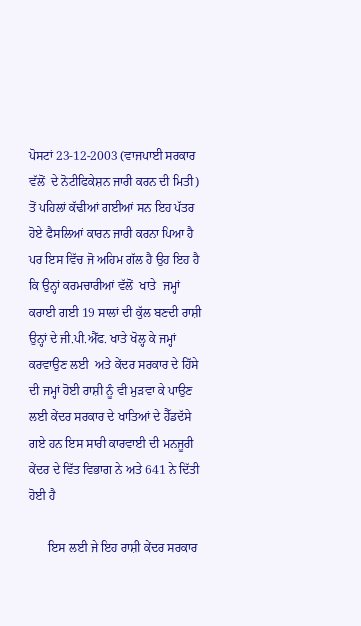ਪੋਸਟਾਂ 23-12-2003 (ਵਾਜਪਾਈ ਸਰਕਾਰ ਵੱਲੋਂ  ਦੇ ਨੋਟੀਫਿਕੇਸ਼ਨ ਜਾਰੀ ਕਰਨ ਦੀ ਮਿਤੀ) ਤੋਂ ਪਹਿਲਾਂ ਕੱਢੀਆਂ ਗਈਆਂ ਸਨ ਇਹ ਪੱਤਰ ਹੋਏ ਫੈਸਲਿਆਂ ਕਾਰਨ ਜਾਰੀ ਕਰਨਾ ਪਿਆ ਹੈ ਪਰ ਇਸ ਵਿੱਚ ਜੋ ਅਹਿਮ ਗੱਲ ਹੈ ਉਹ ਇਹ ਹੈ ਕਿ ਉਨ੍ਹਾਂ ਕਰਮਚਾਰੀਆਂ ਵੱਲੋਂ  ਖਾਤੇ  ਜਮ੍ਹਾਂ ਕਰਾਈ ਗਈ 19 ਸਾਲਾਂ ਦੀ ਕੁੱਲ ਬਣਦੀ ਰਾਸ਼ੀ ਉਨ੍ਹਾਂ ਦੇ ਜੀ.ਪੀ.ਐੱਫ. ਖਾਤੇ ਖੋਲ੍ਹ ਕੇ ਜਮ੍ਹਾਂ ਕਰਵਾਉਣ ਲਈ  ਅਤੇ ਕੇਂਦਰ ਸਰਕਾਰ ਦੇ ਹਿੱਸੇ ਦੀ ਜਮ੍ਹਾਂ ਹੋਈ ਰਾਸ਼ੀ ਨੂੰ ਵੀ ਮੁੜਵਾ ਕੇ ਪਾਉਣ ਲਈ ਕੇਂਦਰ ਸਰਕਾਰ ਦੇ ਖਾਤਿਆਂ ਦੇ ਹੈੱਡਦੱਸੇ ਗਏ ਹਨ ਇਸ ਸਾਰੀ ਕਾਰਵਾਈ ਦੀ ਮਨਜੂਰੀ ਕੇਂਦਰ ਦੇ ਵਿੱਤ ਵਿਭਾਗ ਨੇ ਅਤੇ 641 ਨੇ ਦਿੱਤੀ ਹੋਈ ਹੈ

      ਇਸ ਲਈ ਜੇ ਇਹ ਰਾਸ਼ੀ ਕੇਂਦਰ ਸਰਕਾਰ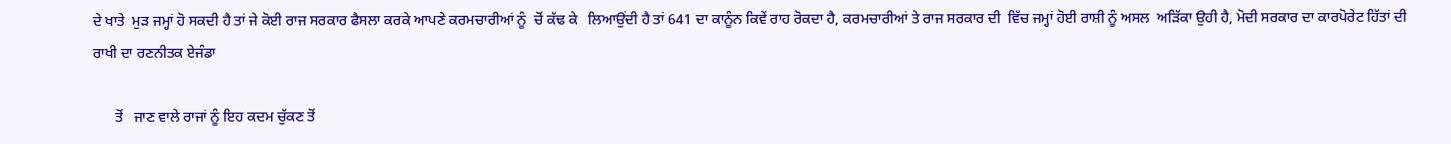ਦੇ ਖਾਤੇ  ਮੁੜ ਜਮ੍ਹਾਂ ਹੋ ਸਕਦੀ ਹੈ ਤਾਂ ਜੇ ਕੋਈ ਰਾਜ ਸਰਕਾਰ ਫੈਸਲਾ ਕਰਕੇ ਆਪਣੇ ਕਰਮਚਾਰੀਆਂ ਨੂੰ  ਚੋਂ ਕੱਢ ਕੇ   ਲਿਆਉਂਦੀ ਹੈ ਤਾਂ 641 ਦਾ ਕਾਨੂੰਨ ਕਿਵੇਂ ਰਾਹ ਰੋਕਦਾ ਹੈ, ਕਰਮਚਾਰੀਆਂ ਤੇ ਰਾਜ ਸਰਕਾਰ ਦੀ  ਵਿੱਚ ਜਮ੍ਹਾਂ ਹੋਈ ਰਾਸ਼ੀ ਨੂੰ ਅਸਲ  ਅੜਿੱਕਾ ਉਹੀ ਹੈ, ਮੋਦੀ ਸਰਕਾਰ ਦਾ ਕਾਰਪੋਰੇਟ ਹਿੱਤਾਂ ਦੀ ਰਾਖੀ ਦਾ ਰਣਨੀਤਕ ਏਜੰਡਾ

      ਤੋਂ   ਜਾਣ ਵਾਲੇ ਰਾਜਾਂ ਨੂੰ ਇਹ ਕਦਮ ਚੁੱਕਣ ਤੋਂ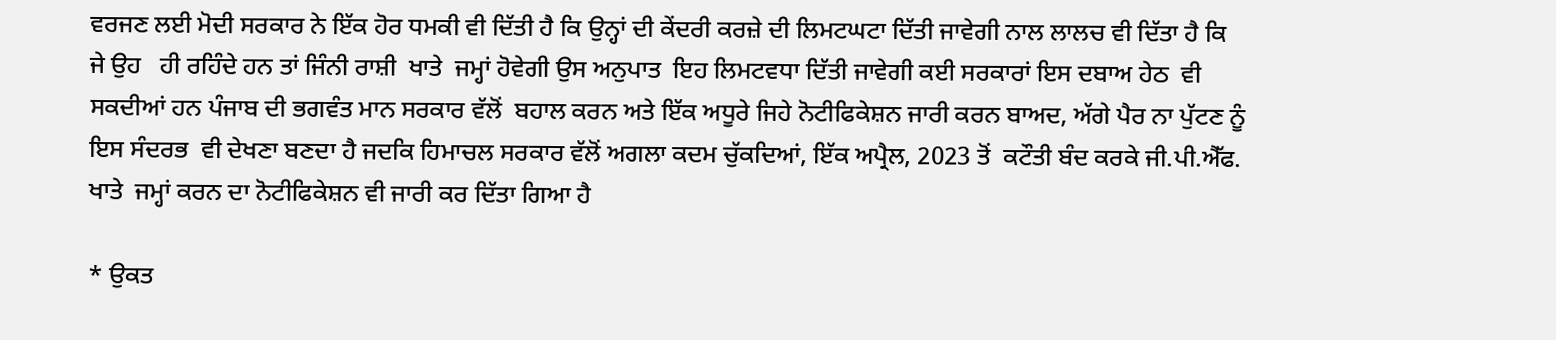ਵਰਜਣ ਲਈ ਮੋਦੀ ਸਰਕਾਰ ਨੇ ਇੱਕ ਹੋਰ ਧਮਕੀ ਵੀ ਦਿੱਤੀ ਹੈ ਕਿ ਉਨ੍ਹਾਂ ਦੀ ਕੇਂਦਰੀ ਕਰਜ਼ੇ ਦੀ ਲਿਮਟਘਟਾ ਦਿੱਤੀ ਜਾਵੇਗੀ ਨਾਲ ਲਾਲਚ ਵੀ ਦਿੱਤਾ ਹੈ ਕਿ ਜੇ ਉਹ   ਹੀ ਰਹਿੰਦੇ ਹਨ ਤਾਂ ਜਿੰਨੀ ਰਾਸ਼ੀ  ਖਾਤੇ  ਜਮ੍ਹਾਂ ਹੋਵੇਗੀ ਉਸ ਅਨੁਪਾਤ  ਇਹ ਲਿਮਟਵਧਾ ਦਿੱਤੀ ਜਾਵੇਗੀ ਕਈ ਸਰਕਾਰਾਂ ਇਸ ਦਬਾਅ ਹੇਠ  ਵੀ ਸਕਦੀਆਂ ਹਨ ਪੰਜਾਬ ਦੀ ਭਗਵੰਤ ਮਾਨ ਸਰਕਾਰ ਵੱਲੋਂ  ਬਹਾਲ ਕਰਨ ਅਤੇ ਇੱਕ ਅਧੂਰੇ ਜਿਹੇ ਨੋਟੀਫਿਕੇਸ਼ਨ ਜਾਰੀ ਕਰਨ ਬਾਅਦ, ਅੱਗੇ ਪੈਰ ਨਾ ਪੁੱਟਣ ਨੂੰ ਇਸ ਸੰਦਰਭ  ਵੀ ਦੇਖਣਾ ਬਣਦਾ ਹੈ ਜਦਕਿ ਹਿਮਾਚਲ ਸਰਕਾਰ ਵੱਲੋਂ ਅਗਲਾ ਕਦਮ ਚੁੱਕਦਿਆਂ, ਇੱਕ ਅਪ੍ਰੈਲ, 2023 ਤੋਂ  ਕਟੌਤੀ ਬੰਦ ਕਰਕੇ ਜੀ.ਪੀ.ਐੱਫ. ਖਾਤੇ  ਜਮ੍ਹਾਂ ਕਰਨ ਦਾ ਨੋਟੀਫਿਕੇਸ਼ਨ ਵੀ ਜਾਰੀ ਕਰ ਦਿੱਤਾ ਗਿਆ ਹੈ

* ਉਕਤ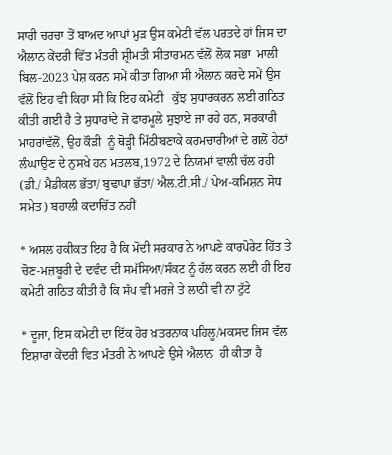ਸਾਰੀ ਚਰਚਾ ਤੋਂ ਬਾਅਦ ਆਪਾਂ ਮੁੜ ਉਸ ਕਮੇਟੀ ਵੱਲ ਪਰਤਦੇ ਹਾਂ ਜਿਸ ਦਾ ਐਲਾਨ ਕੇਂਦਰੀ ਵਿੱਤ ਮੰਤਰੀ ਸ਼੍ਰੀਮਤੀ ਸੀਤਾਰਮਨ ਵੱਲੋਂ ਲੋਕ ਸਭਾ  ਮਾਲੀ ਬਿਲ-2023 ਪੇਸ਼ ਕਰਨ ਸਮੇਂ ਕੀਤਾ ਗਿਆ ਸੀ ਐਲਾਨ ਕਰਦੇ ਸਮੇਂ ਉਸ ਵੱਲੋਂ ਇਹ ਵੀ ਕਿਹਾ ਸੀ ਕਿ ਇਹ ਕਮੇਟੀ   ਕੁੱਝ ਸੁਧਾਰਕਰਨ ਲਈ ਗਠਿਤ ਕੀਤੀ ਗਈ ਹੈ ਤੇ ਸੁਧਾਰਾਂਦੇ ਜੋ ਫਾਰਮੂਲੇ ਸੁਝਾਏ ਜਾ ਰਹੇ ਹਨ, ਸਰਕਾਰੀ ਮਾਹਰਾਂਵੱਲੋਂ, ਉਹ ਕੌੜੀ  ਨੂੰ ਥੋੜ੍ਹੀ ਮਿੱਠੀਬਣਾਕੇ ਕਰਮਚਾਰੀਆਂ ਦੇ ਗਲੋਂ ਹੇਠਾਂ ਲੰਘਾਉਣ ਦੇ ਨੁਸਖੇ ਹਨ ਮਤਲਬ,1972 ਦੇ ਨਿਯਮਾਂ ਵਾਲੀ ਚੱਲ ਰਹੀ  (ਡੀ./ ਮੈਡੀਕਲ ਭੱਤਾ/ ਬੁਢਾਪਾ ਭੱਤਾ/ ਐਲ.ਟੀ.ਸੀ./ ਪੇਅ-ਕਮਿਸ਼ਨ ਸੋਧ ਸਮੇਤ) ਬਹਾਲੀ ਕਦਾਚਿੱਤ ਨਹੀਂ

* ਅਸਲ ਹਕੀਕਤ ਇਹ ਹੈ ਕਿ ਮੋਦੀ ਸਰਕਾਰ ਨੇ ਆਪਣੇ ਕਾਰਪੋਰੇਟ ਹਿੱਤ ਤੇ ਚੋਣ-ਮਜ਼ਬੂਰੀ ਦੇ ਦਵੰਦ ਦੀ ਸਮੱਸਿਆ/ਸੰਕਟ ਨੂੰ ਹੱਲ ਕਰਨ ਲਈ ਹੀ ਇਹ ਕਮੇਟੀ ਗਠਿਤ ਕੀਤੀ ਹੈ ਕਿ ਸੱਪ ਵੀ ਮਰਜੇ ਤੇ ਲਾਠੀ ਵੀ ਨਾ ਟੁੱਟੇ

* ਦੂਜਾ, ਇਸ ਕਮੇਟੀ ਦਾ ਇੱਕ ਹੋਰ ਖ਼ਤਰਨਾਕ ਪਹਿਲੂ/ਮਕਸਦ ਜਿਸ ਵੱਲ  ਇਸ਼ਾਰਾ ਕੇਂਦਰੀ ਵਿਤ ਮੰਤਰੀ ਨੇ ਆਪਣੇ ਉਸੇ ਐਲਾਨ  ਹੀ ਕੀਤਾ ਹੈ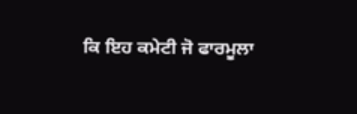ਕਿ ਇਹ ਕਮੇਟੀ ਜੋ ਫਾਰਮੂਲਾ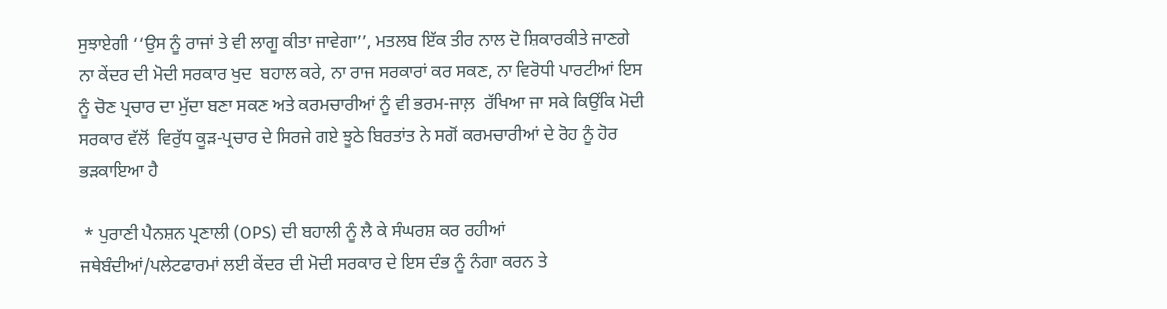ਸੁਝਾਏਗੀ ‘‘ਉਸ ਨੂੰ ਰਾਜਾਂ ਤੇ ਵੀ ਲਾਗੂ ਕੀਤਾ ਜਾਵੇਗਾ’’, ਮਤਲਬ ਇੱਕ ਤੀਰ ਨਾਲ ਦੋ ਸ਼ਿਕਾਰਕੀਤੇ ਜਾਣਗੇ ਨਾ ਕੇਂਦਰ ਦੀ ਮੋਦੀ ਸਰਕਾਰ ਖੁਦ  ਬਹਾਲ ਕਰੇ, ਨਾ ਰਾਜ ਸਰਕਾਰਾਂ ਕਰ ਸਕਣ, ਨਾ ਵਿਰੋਧੀ ਪਾਰਟੀਆਂ ਇਸ ਨੂੰ ਚੋਣ ਪ੍ਰਚਾਰ ਦਾ ਮੁੱਦਾ ਬਣਾ ਸਕਣ ਅਤੇ ਕਰਮਚਾਰੀਆਂ ਨੂੰ ਵੀ ਭਰਮ-ਜਾਲ਼  ਰੱਖਿਆ ਜਾ ਸਕੇ ਕਿਉਂਕਿ ਮੋਦੀ ਸਰਕਾਰ ਵੱਲੋਂ  ਵਿਰੁੱਧ ਕੂੜ-ਪ੍ਰਚਾਰ ਦੇ ਸਿਰਜੇ ਗਏ ਝੂਠੇ ਬਿਰਤਾਂਤ ਨੇ ਸਗੋਂ ਕਰਮਚਾਰੀਆਂ ਦੇ ਰੋਹ ਨੂੰ ਹੋਰ ਭੜਕਾਇਆ ਹੈ

 * ਪੁਰਾਣੀ ਪੈਨਸ਼ਨ ਪ੍ਰਣਾਲੀ (OPS) ਦੀ ਬਹਾਲੀ ਨੂੰ ਲੈ ਕੇ ਸੰਘਰਸ਼ ਕਰ ਰਹੀਆਂ ਜਥੇਬੰਦੀਆਂ/ਪਲੇਟਫਾਰਮਾਂ ਲਈ ਕੇਂਦਰ ਦੀ ਮੋਦੀ ਸਰਕਾਰ ਦੇ ਇਸ ਦੰਭ ਨੂੰ ਨੰਗਾ ਕਰਨ ਤੇ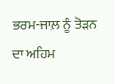ਭਰਮ-ਜਾਲ਼ ਨੂੰ ਤੋੜਨ ਦਾ ਅਹਿਮ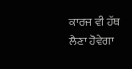ਕਾਰਜ ਵੀ ਹੱਥ ਲੈਣਾ ਹੋਵੇਗਾ